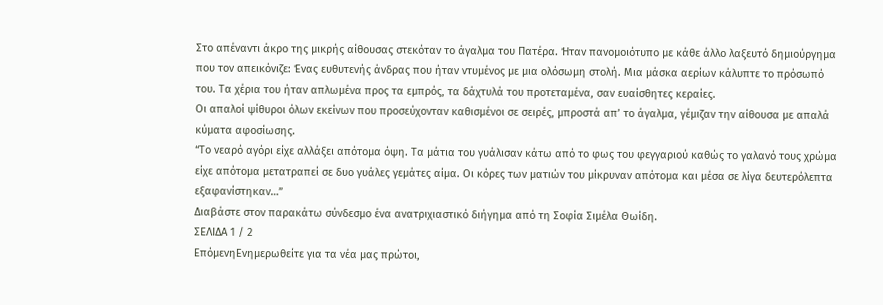Στο απέναντι άκρο της μικρής αίθουσας στεκόταν το άγαλμα του Πατέρα. Ήταν πανομοιότυπο με κάθε άλλο λαξευτό δημιούργημα που τον απεικόνιζε: Ένας ευθυτενής άνδρας που ήταν ντυμένος με μια ολόσωμη στολή. Μια μάσκα αερίων κάλυπτε το πρόσωπό του. Τα χέρια του ήταν απλωμένα προς τα εμπρός, τα δάχτυλά του προτεταμένα, σαν ευαίσθητες κεραίες.
Οι απαλοί ψίθυροι όλων εκείνων που προσεύχονταν καθισμένοι σε σειρές, μπροστά απ’ το άγαλμα, γέμιζαν την αίθουσα με απαλά κύματα αφοσίωσης.
“Το νεαρό αγόρι είχε αλλάξει απότομα όψη. Τα μάτια του γυάλισαν κάτω από το φως του φεγγαριού καθώς το γαλανό τους χρώμα είχε απότομα μετατραπεί σε δυο γυάλες γεμάτες αίμα. Οι κόρες των ματιών του μίκρυναν απότομα και μέσα σε λίγα δευτερόλεπτα εξαφανίστηκαν…”
Διαβάστε στον παρακάτω σύνδεσμο ένα ανατριχιαστικό διήγημα από τη Σοφία Σιμέλα Θωίδη.
ΣΕΛΙΔΑ 1 / 2
ΕπόμενηΕνημερωθείτε για τα νέα μας πρώτοι,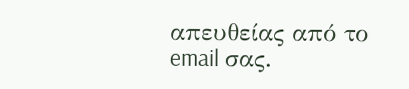απευθείας από το email σας.